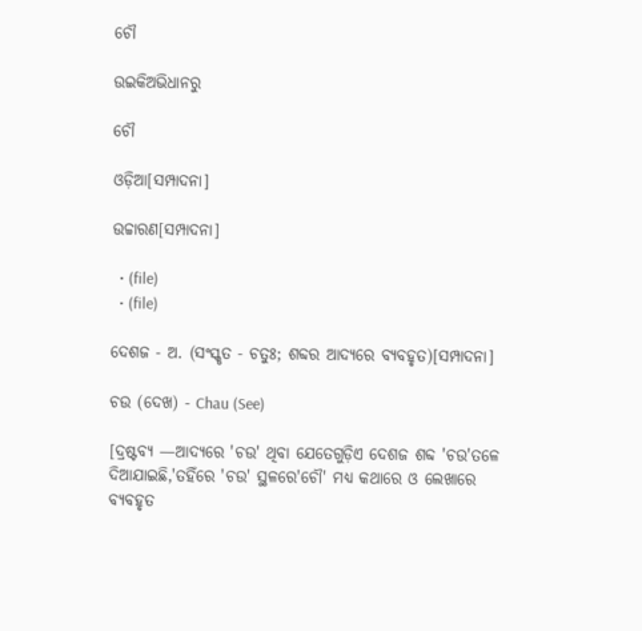ଚୌ

ଉଇକିଅଭିଧାନ‌ରୁ

ଚୌ

ଓଡ଼ିଆ[ସମ୍ପାଦନା]

ଉଚ୍ଚାରଣ[ସମ୍ପାଦନା]

  • (file)
  • (file)

ଦେଶଜ - ଅ. (ସଂସ୍କୃତ - ଚତୁଃ; ଶବ୍ଦର ଆଦ୍ୟରେ ବ୍ୟବହୃତ)[ସମ୍ପାଦନା]

ଚଉ (ଦେଖ) - Chau (See)

[ଦ୍ରଷ୍ଟବ୍ୟ —ଆଦ୍ୟରେ 'ଚଉ' ଥିବା ଯେତେଗୁଡ଼ିଏ ଦେଶଜ ଶବ୍ଦ 'ଚଉ'ତଳେ ଦିଆଯାଇଛି,'ତହିଁରେ 'ଚଉ' ସ୍ଥଳରେ'ଚୌ' ମଧ୍ୟ କଥାରେ ଓ ଲେଖାରେ ବ୍ୟବହୃତ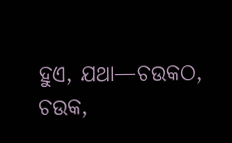ହୁଏ, ଯଥା—ଚଉକଠ, ଚଉକ,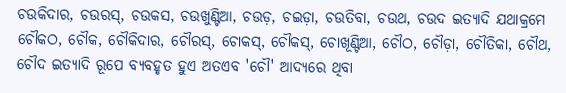ଚଉକିଦାର, ଚଉରସ୍, ଚଉକସ, ଚଉଖୁଣ୍ଟିଆ, ଚଉଡ଼, ଚଇଡ଼ା, ଚଉତିବା, ଚଉଥ, ଚଉଦ ଇତ୍ୟାଦି ଯଥାକ୍ରମେ ଚୌକଠ, ଚୌକ, ଚୌକିଦାର, ଚୌରସ୍, ଚୋକସ୍, ଚୌକସ୍, ଚୋଖୂଣ୍ଟିଆ, ଚୌଠ, ଚୌଡ଼ା, ଚୌତିକା, ଚୌଥ, ଚୌଦ ଇତ୍ୟାଦି ରୂପେ ବ୍ୟବହୃତ ହୁଏ ଅତଏବ 'ଚୌ' ଆଦ୍ୟରେ ଥିବା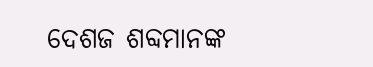ଦେଶଜ ଶବ୍ଦମାନଙ୍କ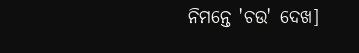ନିମନ୍ତେ 'ଚଉ' ଦେଖ]